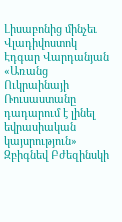Լիսաբոնից մինչեւ Վլադիվոստոկ
Էդգար Վարդանյան
«Առանց Ուկրաինայի Ռուսաստանը դադարում է լինել եվրասիական կայսրություն»
Զբիգնեվ Բժեզինսկի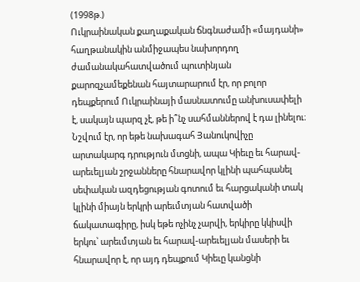(1998թ.)
Ուկրաինական քաղաքական ճնգնաժամի «մայդանի» հաղթանակին անմիջապես նախորդող ժամանակահատվածում պուտինյան քարոզչամեքենան հայտարարում էր, որ բոլոր դեպքերում Ուկրաինայի մասնատումը անխուսափելի է, սակայն պարզ չէ, թե ի՞նչ սահմաններով է դա լինելու։ Նշվում էր, որ եթե նախագահ Յանուկովիչը արտակարգ դրություն մտցնի, ապա Կիեւը եւ հարավ-արեւելյան շրջանները հնարավոր կլինի պահպանել սեփական ազդեցության գոտում եւ հարցականի տակ կլինի միայն երկրի արեւմտյան հատվածի ճակատագիրը, իսկ եթե ոչինչ չարվի, երկիրը կկիսվի երկու՝ արեւմտյան եւ հարավ-արեւելյան մասերի եւ հնարավոր է, որ այդ դեպքում Կիեւը կանցնի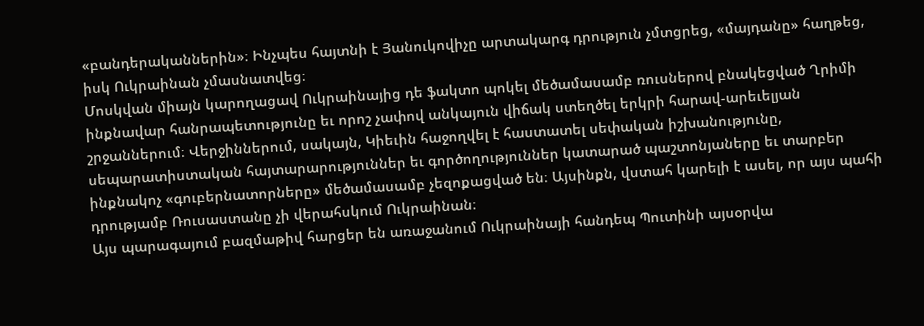«բանդերականներին»։ Ինչպես հայտնի է Յանուկովիչը արտակարգ դրություն չմտցրեց, «մայդանը» հաղթեց, իսկ Ուկրաինան չմասնատվեց։
Մոսկվան միայն կարողացավ Ուկրաինայից դե ֆակտո պոկել մեծամասամբ ռուսներով բնակեցված Ղրիմի ինքնավար հանրապետությունը եւ որոշ չափով անկայուն վիճակ ստեղծել երկրի հարավ-արեւելյան շրջաններում։ Վերջիններում, սակայն, Կիեւին հաջողվել է հաստատել սեփական իշխանությունը, սեպարատիստական հայտարարություններ եւ գործողություններ կատարած պաշտոնյաները եւ տարբեր ինքնակոչ «գուբերնատորները» մեծամասամբ չեզոքացված են։ Այսինքն, վստահ կարելի է ասել, որ այս պահի դրությամբ Ռուսաստանը չի վերահսկում Ուկրաինան։
Այս պարագայում բազմաթիվ հարցեր են առաջանում Ուկրաինայի հանդեպ Պուտինի այսօրվա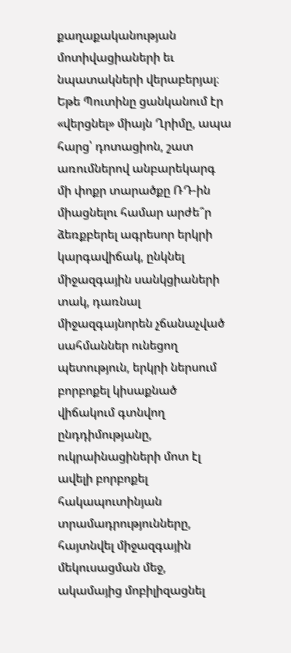քաղաքականության մոտիվացիաների եւ նպատակների վերաբերյալ։
Եթե Պուտինը ցանկանում էր «վերցնել» միայն Ղրիմը, ապա հարց՝ դոտացիոն, շատ առումներով անբարեկարգ մի փոքր տարածքը ՌԴ-ին միացնելու համար արժե՞ր ձեռքբերել ագրեսոր երկրի կարգավիճակ, ընկնել միջազգային սանկցիաների տակ, դառնալ միջազգայնորեն չճանաչված սահմաններ ունեցող պետություն, երկրի ներսում բորբոքել կիսաքնած վիճակում գտնվող ընդդիմությանը, ուկրաինացիների մոտ էլ ավելի բորբոքել հակապուտինյան տրամադրությունները, հայտնվել միջազգային մեկուսացման մեջ, ակամայից մոբիլիզացնել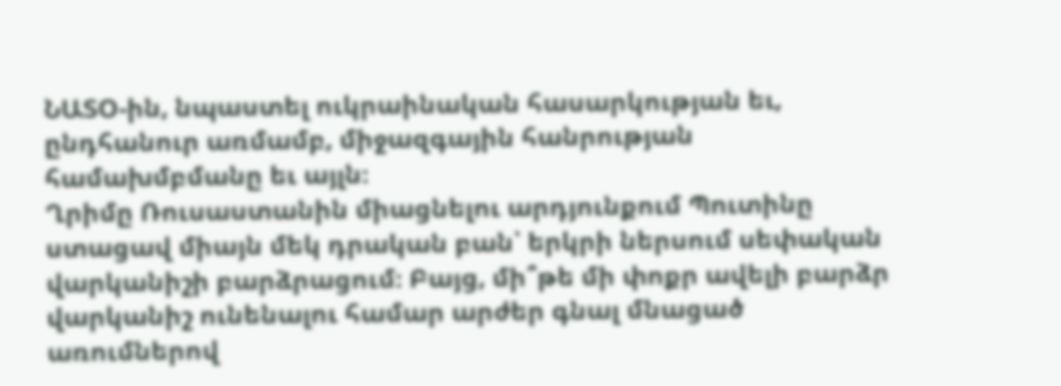ՆԱՏՕ-ին, նպաստել ուկրաինական հասարկության եւ, ընդհանուր առմամբ, միջազգային հանրության համախմբմանը եւ այլն։
Ղրիմը Ռուսաստանին միացնելու արդյունքում Պուտինը ստացավ միայն մեկ դրական բան՝ երկրի ներսում սեփական վարկանիշի բարձրացում։ Բայց, մի՞թե մի փոքր ավելի բարձր վարկանիշ ունենալու համար արժեր գնալ մնացած առումներով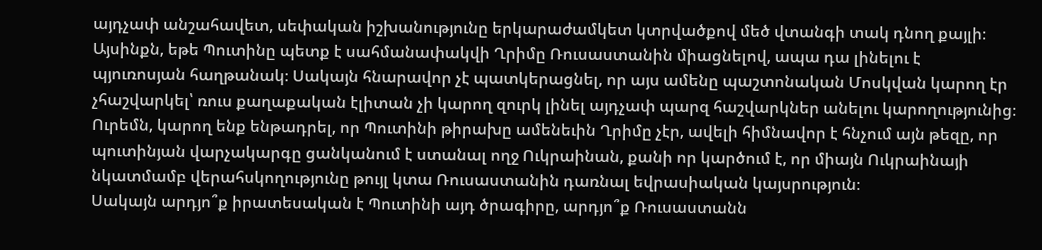այդչափ անշահավետ, սեփական իշխանությունը երկարաժամկետ կտրվածքով մեծ վտանգի տակ դնող քայլի։ Այսինքն, եթե Պուտինը պետք է սահմանափակվի Ղրիմը Ռուսաստանին միացնելով, ապա դա լինելու է պյուռոսյան հաղթանակ։ Սակայն հնարավոր չէ պատկերացնել, որ այս ամենը պաշտոնական Մոսկվան կարող էր չհաշվարկել՝ ռուս քաղաքական էլիտան չի կարող զուրկ լինել այդչափ պարզ հաշվարկներ անելու կարողությունից։
Ուրեմն, կարող ենք ենթադրել, որ Պուտինի թիրախը ամենեւին Ղրիմը չէր, ավելի հիմնավոր է հնչում այն թեզը, որ պուտինյան վարչակարգը ցանկանում է ստանալ ողջ Ուկրաինան, քանի որ կարծում է, որ միայն Ուկրաինայի նկատմամբ վերահսկողությունը թույլ կտա Ռուսաստանին դառնալ եվրասիական կայսրություն։
Սակայն արդյո՞ք իրատեսական է Պուտինի այդ ծրագիրը, արդյո՞ք Ռուսաստանն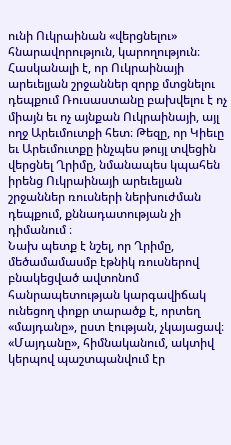ունի Ուկրաինան «վերցնելու» հնարավորություն, կարողություն։ Հասկանալի է, որ Ուկրաինայի արեւելյան շրջաններ զորք մտցնելու դեպքում Ռուսաստանը բախվելու է ոչ միայն եւ ոչ այնքան Ուկրաինայի, այլ ողջ Արեւմուտքի հետ։ Թեզը, որ Կիեւը եւ Արեւմուտքը ինչպես թույլ տվեցին վերցնել Ղրիմը, նմանապես կպահեն իրենց Ուկրաինայի արեւելյան շրջաններ ռուսների ներխուժման դեպքում, քննադատության չի դիմանում ։
Նախ պետք է նշել, որ Ղրիմը, մեծամամասմբ էթնիկ ռուսներով բնակեցված ավտոնոմ հանրապետության կարգավիճակ ունեցող փոքր տարածք է, որտեղ «մայդանը», ըստ էության, չկայացավ։ «Մայդանը», հիմնականում, ակտիվ կերպով պաշտպանվում էր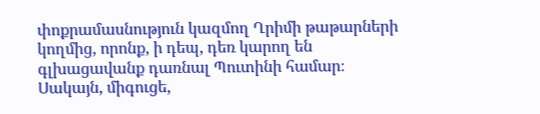փոքրամասնություն կազմող Ղրիմի թաթարների կողմից, որոնք, ի դեպ, դեռ կարող են գլխացավանք դառնալ Պուտինի համար։
Սակայն, միգուցե,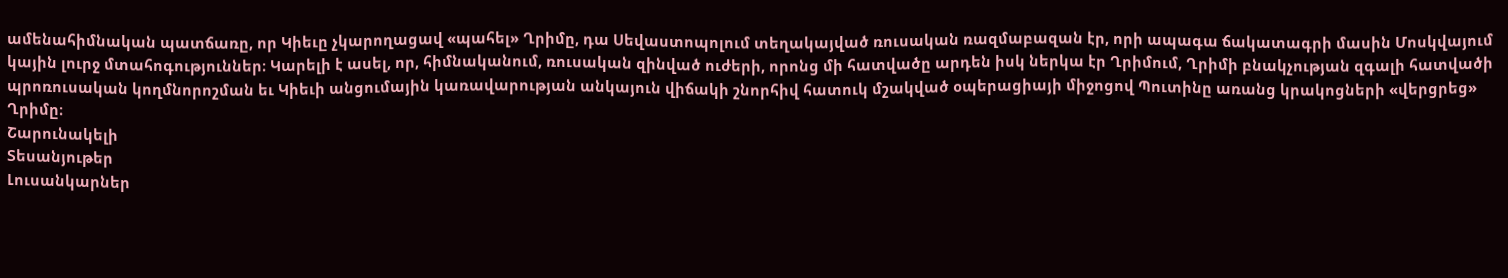ամենահիմնական պատճառը, որ Կիեւը չկարողացավ «պահել» Ղրիմը, դա Սեվաստոպոլում տեղակայված ռուսական ռազմաբազան էր, որի ապագա ճակատագրի մասին Մոսկվայում կային լուրջ մտահոգություններ։ Կարելի է ասել, որ, հիմնականում, ռուսական զինված ուժերի, որոնց մի հատվածը արդեն իսկ ներկա էր Ղրիմում, Ղրիմի բնակչության զգալի հատվածի պրոռուսական կողմնորոշման եւ Կիեւի անցումային կառավարության անկայուն վիճակի շնորհիվ հատուկ մշակված օպերացիայի միջոցով Պուտինը առանց կրակոցների «վերցրեց» Ղրիմը։
Շարունակելի
Տեսանյութեր
Լուսանկարներ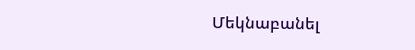Մեկնաբանել